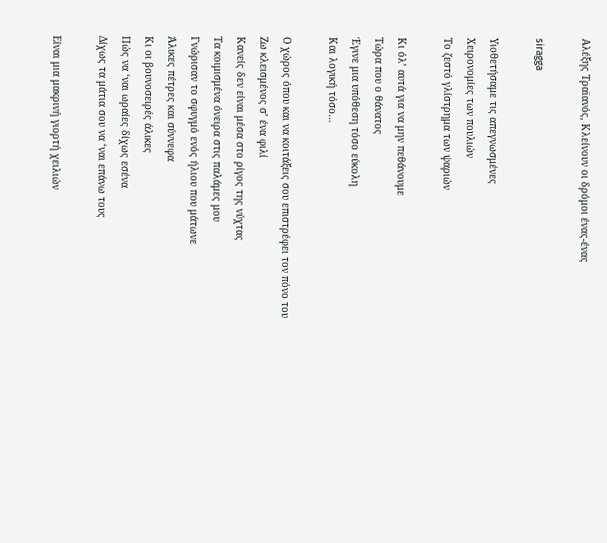Αλέξης Τραϊανός, Κλείνουν οι δρόμοι ένας-ένας

siragga

Υιοθετήσαμε τις απεγνωσμένες
Χειρονομίες των πουλιών
Το ζεστό γλίστρημα των ψαριών

Κι όλ’ αυτά για να μην πεθάνουμε
Τώρα που ο θάνατος
Έγινε μια υπόθεση τόσο εύκολη
Και λογική τόσο…

Ο χώρος όπου και να κοιτάξεις σου επιστρέφει τον πόνο του
Ζω κλεισμένος σ’ ένα φιλί
Κανείς δεν είναι μέσα στο ρίγος της νύχτας
Τα κοιμισμένα όνειρα στις παλάμες μου
Γνώρισαν το σφυγμό ενός ήλιου που μάτωνε
Άλικες πέτρες και σύννεφα
Κι οι βουνοσειρές άλικες
Πώς να ‘ναι ωραίες δίχως εσένα
Δίχως τα μάτια σου να ‘ναι επάνω τους

Είναι μια μακρινή γιορτή χειλιών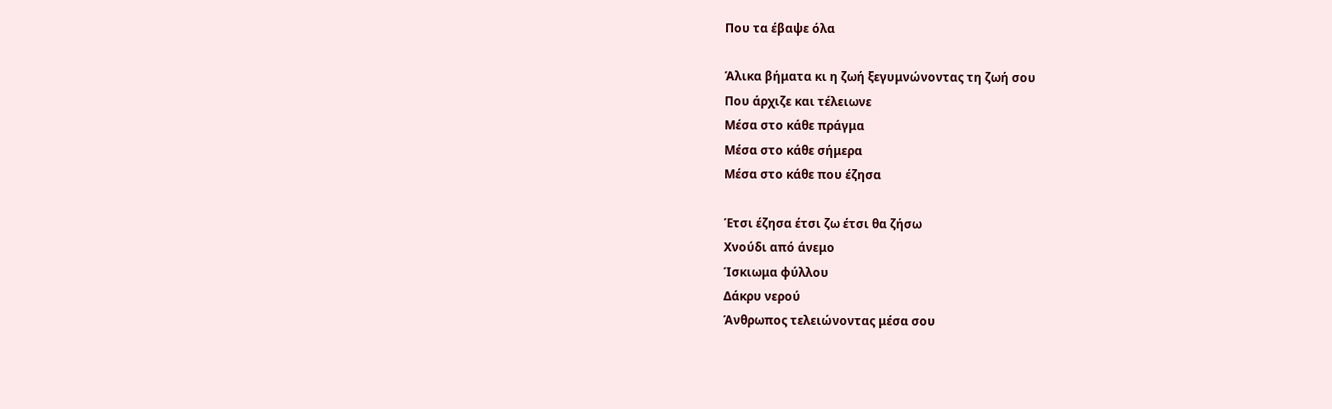Που τα έβαψε όλα

Άλικα βήματα κι η ζωή ξεγυμνώνοντας τη ζωή σου
Που άρχιζε και τέλειωνε
Μέσα στο κάθε πράγμα
Μέσα στο κάθε σήμερα
Μέσα στο κάθε που έζησα

Έτσι έζησα έτσι ζω έτσι θα ζήσω
Χνούδι από άνεμο
Ίσκιωμα φύλλου
Δάκρυ νερού
Άνθρωπος τελειώνοντας μέσα σου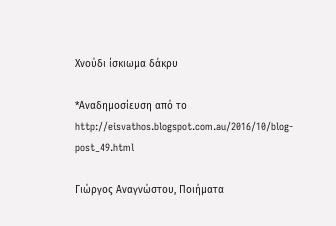Χνούδι ίσκιωμα δάκρυ

*Αναδημοσίευση από το http://eisvathos.blogspot.com.au/2016/10/blog-post_49.html

Γιώργος Αναγνώστου, Ποιήματα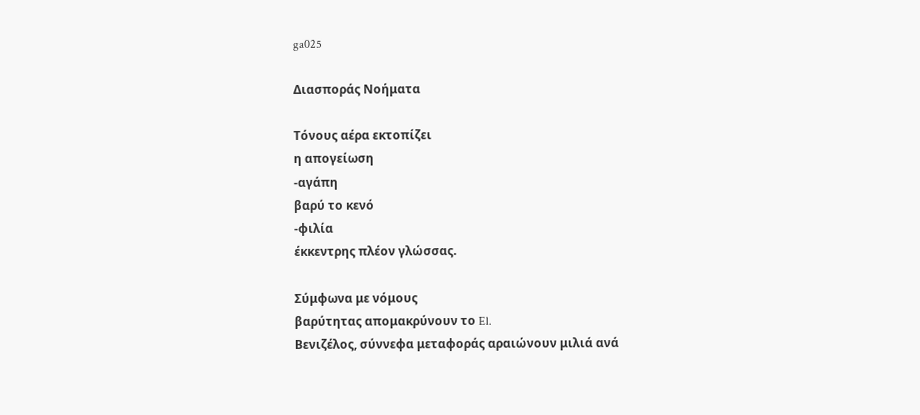ga025

Διασποράς Νοήματα

Τόνους αέρα εκτοπίζει
η απογείωση
-αγάπη
βαρύ το κενό
-φιλία
έκκεντρης πλέον γλώσσας.

Σύμφωνα με νόμους
βαρύτητας απομακρύνουν το El.
Βενιζέλος, σύννεφα μεταφοράς αραιώνουν μιλιά ανά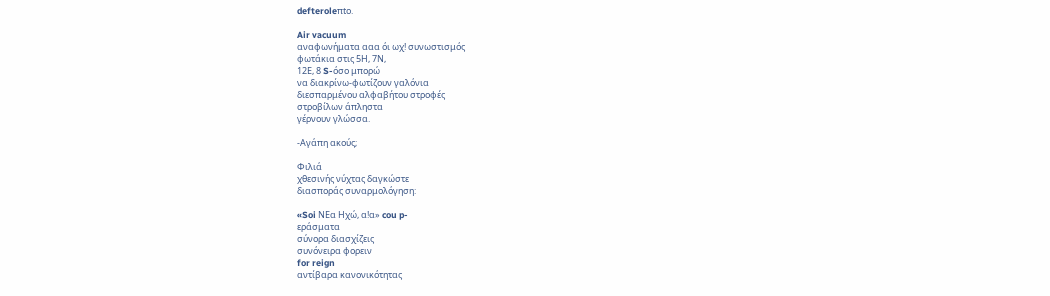defteroleπtο.

Air vacuum
αναφωνήματα ααα όι ωχ! συνωστισμός
φωτάκια στις 5Η, 7Ν,
12Ε, 8 S-όσο μπορώ
να διακρίνω-φωτίζουν γαλόνια
διεσπαρμένου αλφαβήτου στροφές
στροβίλων άπληστα
γέρνουν γλώσσα.

-Αγάπη ακούς;

Φιλιά
χθεσινής νύχτας δαγκώστε
διασποράς συναρμολόγηση:

«Soi ΝΕα Ηχώ, α!α» cou p-
εράσματα
σύνορα διασχίζεις
συνόνειρα φορειν
for reign
αντίβαρα κανονικότητας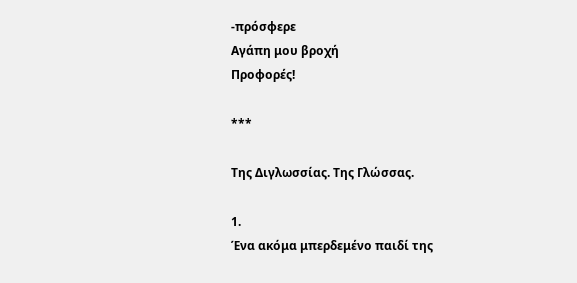-πρόσφερε
Αγάπη μου βροχή
Προφορές!

***

Της Διγλωσσίας. Της Γλώσσας.

1.
Ένα ακόμα μπερδεμένο παιδί της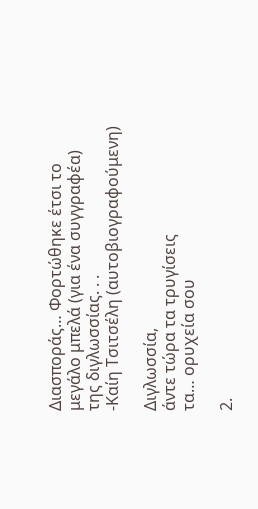Διασποράς… Φορτώθηκε έτσι το
μεγάλο μπελά (για ένα συγγραφέα)
της διγλωσσίας. . .
-Καίη Τσιτσέλη (αυτοβιογραφούμενη)

Διγλωσσία,
άντε τώρα τα τρυγίσεις
τα… ορυχεία σου

2.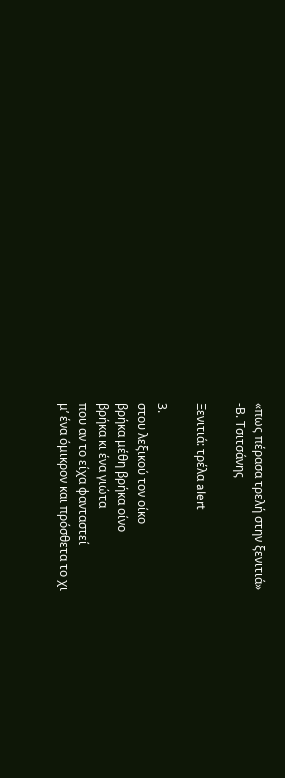«πως πέρασα τρελή στην ξενιτιά»
-Β. Τσιτσάνης

Ξενιτιά: τρέλα alert

3.
στου λεξικού τον οίκο
βρήκα μέθη βρήκα οίνο
βρήκα κι ένα γιώτα
που αν το είχα φανταστεί
μ’ ένα όμικρον και πρόσθετα το χι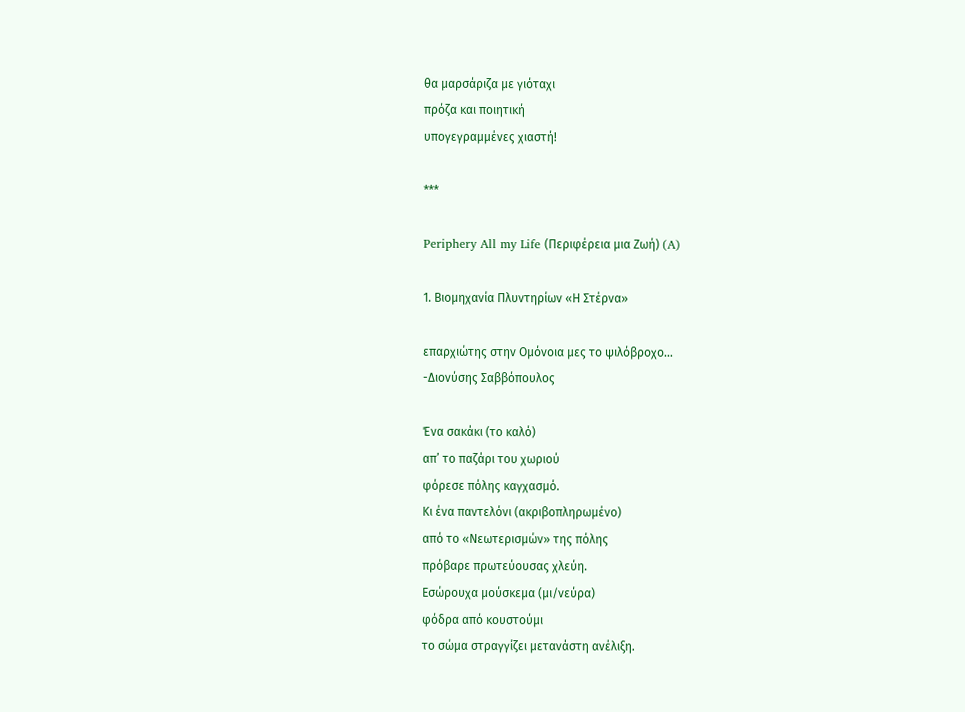θα μαρσάριζα με γιόταχι
πρόζα και ποιητική
υπογεγραμμένες χιαστή!

***

Periphery All my Life (Περιφέρεια μια Ζωή) (A)

1. Βιομηχανία Πλυντηρίων «Η Στέρνα»

επαρχιώτης στην Ομόνοια μες το ψιλόβροχο…
-Διονύσης Σαββόπουλος

Ένα σακάκι (το καλό)
απ’ το παζάρι του χωριού
φόρεσε πόλης καγχασμό.
Κι ένα παντελόνι (ακριβοπληρωμένο)
από το «Νεωτερισμών» της πόλης
πρόβαρε πρωτεύουσας χλεύη.
Εσώρουχα μούσκεμα (μι/νεύρα)
φόδρα από κουστούμι
το σώμα στραγγίζει μετανάστη ανέλιξη.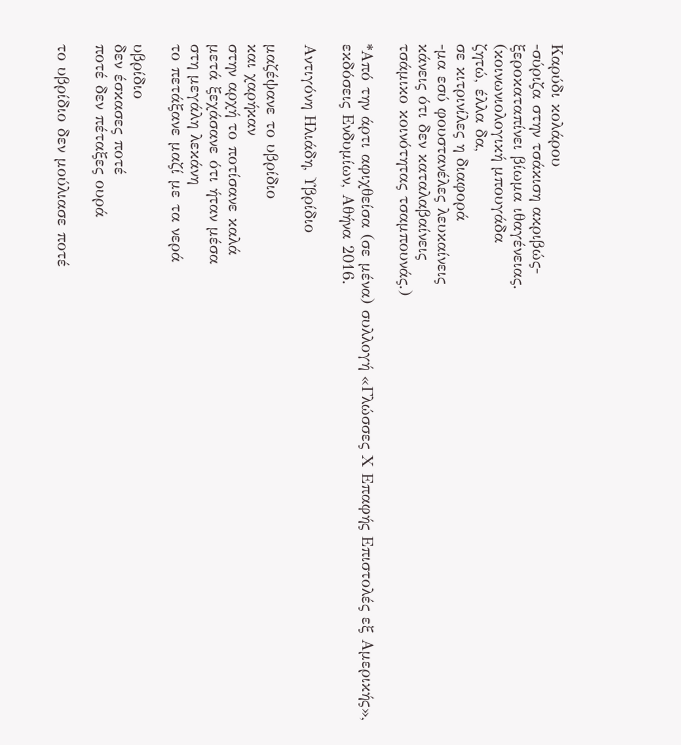Καρύδι κολάρου
-σύριζα στην τσάκιση ακριβώς-
ξεροκαταπίνει βίωμα ιθαγένειας.
(κοινωνιολογική μπουγάδα
ζητώ, έλλα δα,
σε κιτρινίλες η διαφορά
-μα εσύ φουστανέλες λευκαίνεις
κάνεις ότι δεν καταλαβαίνεις
τσάμικο κοινότητας τσαμπουνάς.)

*Από την άρτι αφιχθείσα (σε μένα) συλλογή «Γλώσσες Χ Επαφής Επιστολές εξ Αμερικής», εκδόσεις Ενδυμίων, Αθήνα 2016.

Αντιγόνη Ηλιάδη, Υβρίδιο

μαζέψανε το υβρίδιο
και χαρήκαν
στην αρχή το ποτίσανε καλά
μετά ξεχάσανε ότι ήταν μέσα
στη μεγάλη λεκάνη
το πετάξανε μαζί με τα νερά

υβρίδιο
δεν έσκασες ποτέ
ποτέ δεν πέταξες ουρά

το υβρίδιο δεν μούλιασε ποτέ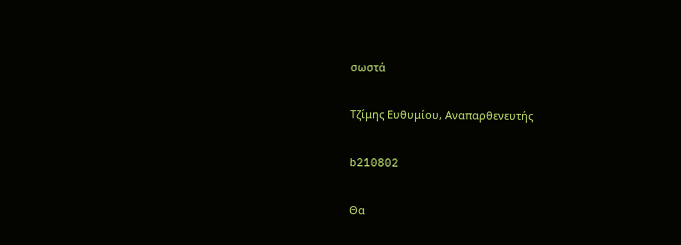σωστά

Τζίμης Ευθυμίου, Αναπαρθενευτής

b210802

Θα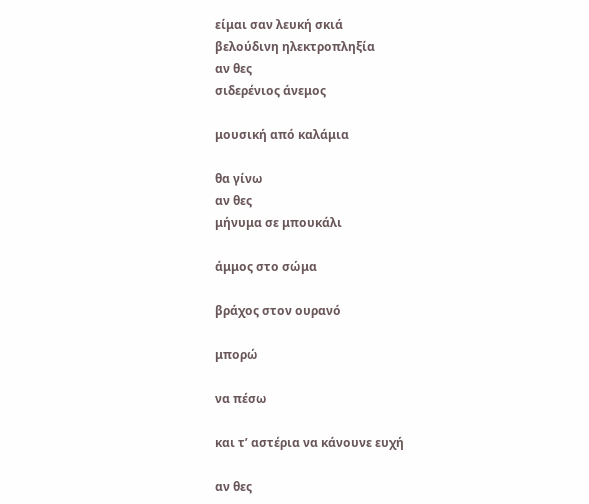είμαι σαν λευκή σκιά
βελούδινη ηλεκτροπληξία
αν θες
σιδερένιος άνεμος

μουσική από καλάμια

θα γίνω
αν θες
μήνυμα σε μπουκάλι

άμμος στο σώμα

βράχος στον ουρανό

μπορώ

να πέσω

και τ’ αστέρια να κάνουνε ευχή

αν θες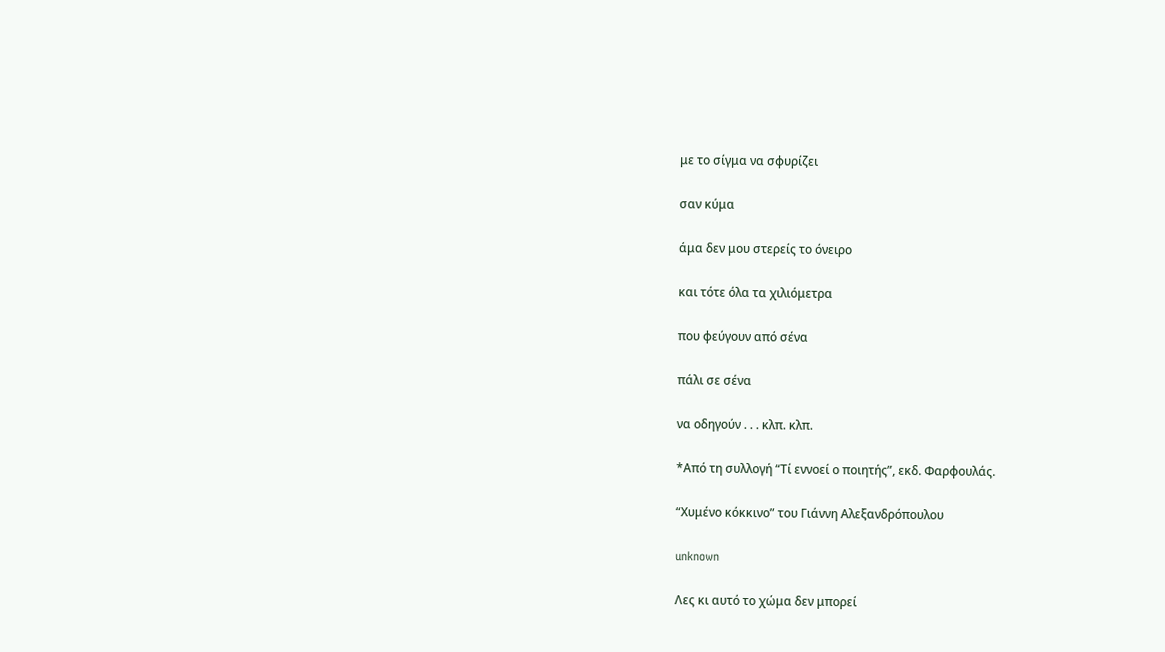με το σίγμα να σφυρίζει

σαν κύμα

άμα δεν μου στερείς το όνειρο

και τότε όλα τα χιλιόμετρα

που φεύγουν από σένα

πάλι σε σένα

να οδηγούν . . . κλπ. κλπ.

*Από τη συλλογή “Τί εννοεί ο ποιητής”, εκδ. Φαρφουλάς.

“Χυμένο κόκκινο” του Γιάννη Αλεξανδρόπουλου

unknown

Λες κι αυτό το χώμα δεν μπορεί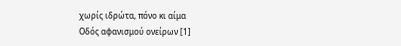χωρίς ιδρώτα, πόνο κι αίμα
Οδός αφανισμού ονείρων [1]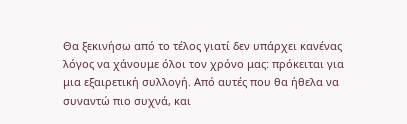Θα ξεκινήσω από το τέλος γιατί δεν υπάρχει κανένας λόγος να χάνουμε όλοι τον χρόνο μας: πρόκειται για μια εξαιρετική συλλογή. Από αυτές που θα ήθελα να συναντώ πιο συχνά, και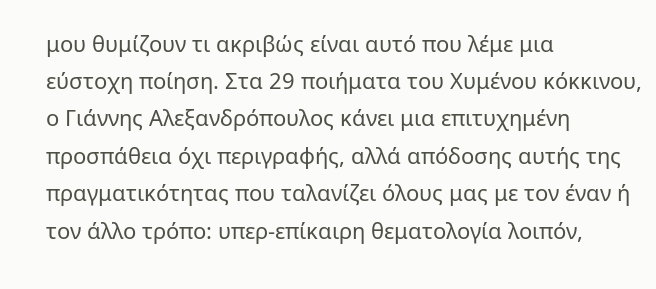μου θυμίζουν τι ακριβώς είναι αυτό που λέμε μια εύστοχη ποίηση. Στα 29 ποιήματα του Χυμένου κόκκινου, ο Γιάννης Αλεξανδρόπουλος κάνει μια επιτυχημένη προσπάθεια όχι περιγραφής, αλλά απόδοσης αυτής της πραγματικότητας που ταλανίζει όλους μας με τον έναν ή τον άλλο τρόπο: υπερ-επίκαιρη θεματολογία λοιπόν,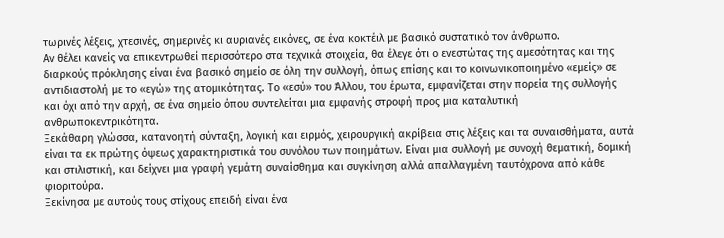τωρινές λέξεις, χτεσινές, σημερινές κι αυριανές εικόνες, σε ένα κοκτέιλ με βασικό συστατικό τον άνθρωπο.
Αν θέλει κανείς να επικεντρωθεί περισσότερο στα τεχνικά στοιχεία, θα έλεγε ότι ο ενεστώτας της αμεσότητας και της διαρκούς πρόκλησης είναι ένα βασικό σημείο σε όλη την συλλογή, όπως επίσης και το κοινωνικοποιημένο «εμείς» σε αντιδιαστολή με το «εγώ» της ατομικότητας. Το «εσύ» του Άλλου, του έρωτα, εμφανίζεται στην πορεία της συλλογής και όχι από την αρχή, σε ένα σημείο όπου συντελείται μια εμφανής στροφή προς μια καταλυτική ανθρωποκεντρικότητα.
Ξεκάθαρη γλώσσα, κατανοητή σύνταξη, λογική και ειρμός, χειρουργική ακρίβεια στις λέξεις και τα συναισθήματα, αυτά είναι τα εκ πρώτης όψεως χαρακτηριστικά του συνόλου των ποιημάτων. Είναι μια συλλογή με συνοχή θεματική, δομική και στιλιστική, και δείχνει μια γραφή γεμάτη συναίσθημα και συγκίνηση αλλά απαλλαγμένη ταυτόχρονα από κάθε φιοριτούρα.
Ξεκίνησα με αυτούς τους στίχους επειδή είναι ένα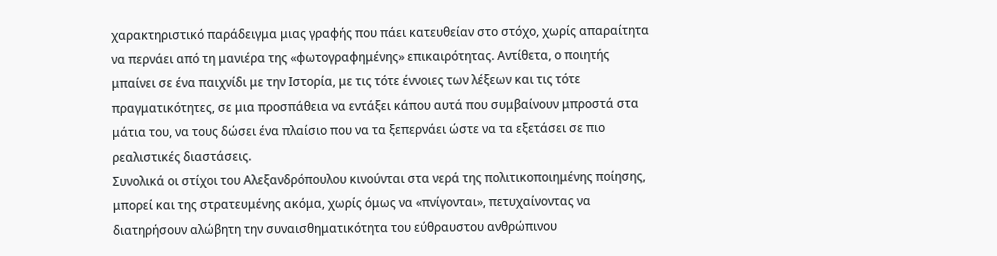χαρακτηριστικό παράδειγμα μιας γραφής που πάει κατευθείαν στο στόχο, χωρίς απαραίτητα να περνάει από τη μανιέρα της «φωτογραφημένης» επικαιρότητας. Αντίθετα, ο ποιητής μπαίνει σε ένα παιχνίδι με την Ιστορία, με τις τότε έννοιες των λέξεων και τις τότε πραγματικότητες, σε μια προσπάθεια να εντάξει κάπου αυτά που συμβαίνουν μπροστά στα μάτια του, να τους δώσει ένα πλαίσιο που να τα ξεπερνάει ώστε να τα εξετάσει σε πιο ρεαλιστικές διαστάσεις.
Συνολικά οι στίχοι του Αλεξανδρόπουλου κινούνται στα νερά της πολιτικοποιημένης ποίησης, μπορεί και της στρατευμένης ακόμα, χωρίς όμως να «πνίγονται», πετυχαίνοντας να διατηρήσουν αλώβητη την συναισθηματικότητα του εύθραυστου ανθρώπινου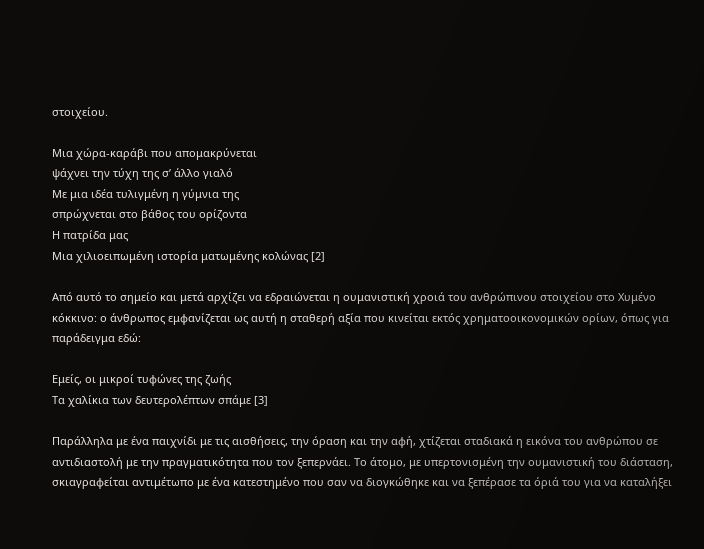στοιχείου.

Μια χώρα-καράβι που απομακρύνεται
ψάχνει την τύχη της σ’ άλλο γιαλό
Με μια ιδέα τυλιγμένη η γύμνια της
σπρώχνεται στο βάθος του ορίζοντα
Η πατρίδα μας
Μια χιλιοειπωμένη ιστορία ματωμένης κολώνας [2]

Από αυτό το σημείο και μετά αρχίζει να εδραιώνεται η ουμανιστική χροιά του ανθρώπινου στοιχείου στο Χυμένο κόκκινο: ο άνθρωπος εμφανίζεται ως αυτή η σταθερή αξία που κινείται εκτός χρηματοοικονομικών ορίων, όπως για παράδειγμα εδώ:

Εμείς, οι μικροί τυφώνες της ζωής
Τα χαλίκια των δευτερολέπτων σπάμε [3]

Παράλληλα με ένα παιχνίδι με τις αισθήσεις, την όραση και την αφή, χτίζεται σταδιακά η εικόνα του ανθρώπου σε αντιδιαστολή με την πραγματικότητα που τον ξεπερνάει. Το άτομο, με υπερτονισμένη την ουμανιστική του διάσταση, σκιαγραφείται αντιμέτωπο με ένα κατεστημένο που σαν να διογκώθηκε και να ξεπέρασε τα όριά του για να καταλήξει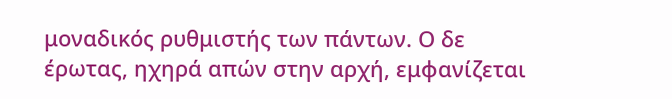μοναδικός ρυθμιστής των πάντων. Ο δε έρωτας, ηχηρά απών στην αρχή, εμφανίζεται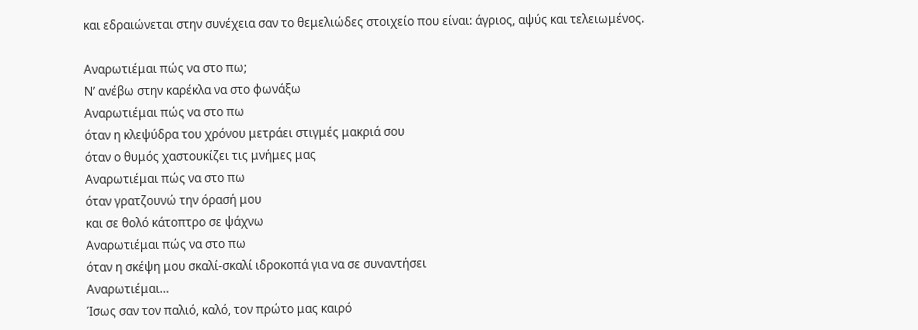και εδραιώνεται στην συνέχεια σαν το θεμελιώδες στοιχείο που είναι: άγριος, αψύς και τελειωμένος.

Αναρωτιέμαι πώς να στο πω;
Ν’ ανέβω στην καρέκλα να στο φωνάξω
Αναρωτιέμαι πώς να στο πω
όταν η κλεψύδρα του χρόνου μετράει στιγμές μακριά σου
όταν ο θυμός χαστουκίζει τις μνήμες μας
Αναρωτιέμαι πώς να στο πω
όταν γρατζουνώ την όρασή μου
και σε θολό κάτοπτρο σε ψάχνω
Αναρωτιέμαι πώς να στο πω
όταν η σκέψη μου σκαλί-σκαλί ιδροκοπά για να σε συναντήσει
Αναρωτιέμαι…
Ίσως σαν τον παλιό, καλό, τον πρώτο μας καιρό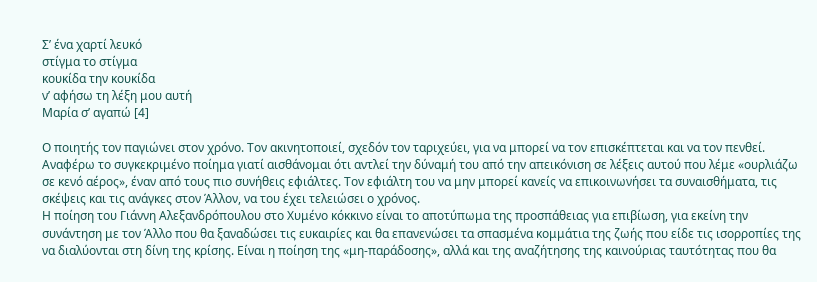Σ’ ένα χαρτί λευκό
στίγμα το στίγμα
κουκίδα την κουκίδα
ν’ αφήσω τη λέξη μου αυτή
Μαρία σ’ αγαπώ [4]

Ο ποιητής τον παγιώνει στον χρόνο. Τον ακινητοποιεί, σχεδόν τον ταριχεύει, για να μπορεί να τον επισκέπτεται και να τον πενθεί. Αναφέρω το συγκεκριμένο ποίημα γιατί αισθάνομαι ότι αντλεί την δύναμή του από την απεικόνιση σε λέξεις αυτού που λέμε «ουρλιάζω σε κενό αέρος», έναν από τους πιο συνήθεις εφιάλτες. Τον εφιάλτη του να μην μπορεί κανείς να επικοινωνήσει τα συναισθήματα, τις σκέψεις και τις ανάγκες στον Άλλον, να του έχει τελειώσει ο χρόνος.
Η ποίηση του Γιάννη Αλεξανδρόπουλου στο Χυμένο κόκκινο είναι το αποτύπωμα της προσπάθειας για επιβίωση, για εκείνη την συνάντηση με τον Άλλο που θα ξαναδώσει τις ευκαιρίες και θα επανενώσει τα σπασμένα κομμάτια της ζωής που είδε τις ισορροπίες της να διαλύονται στη δίνη της κρίσης. Είναι η ποίηση της «μη-παράδοσης», αλλά και της αναζήτησης της καινούριας ταυτότητας που θα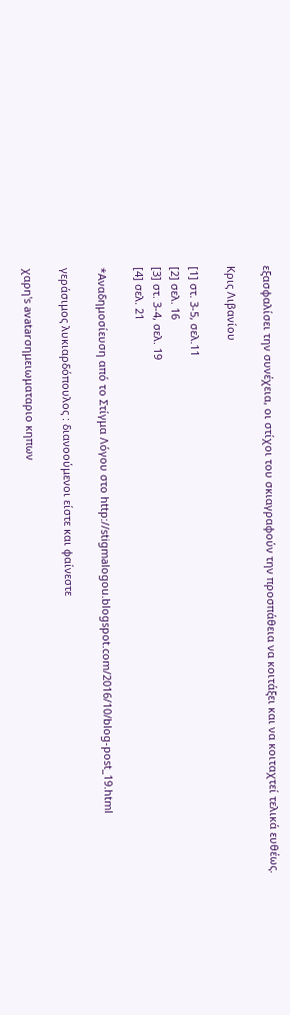εξασφαλίσει την συνέχεια, οι στίχοι του σκιαγραφούν την προσπάθεια να κοιτάξει και να κοιταχτεί τελικά ευθέως.

Κρις Λιβανίου

[1] στ. 3-5, σελ.11
[2] σελ. 16
[3] στ. 3-4, σελ. 19
[4] σελ. 21

*Αναδημοσίευση από το Στίγμα Λόγου στο http://stigmalogou.blogspot.com/2016/10/blog-post_19.html

γεράσιμος λυκιαρδόπουλος : διανοούμενοι είστε και φαίνεστε

χαρη's avatarσημειωματαριο κηπων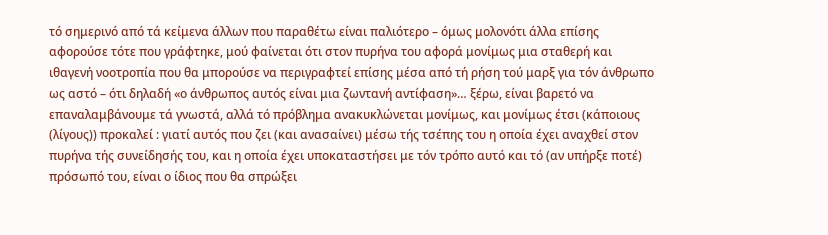τό σημερινό από τά κείμενα άλλων που παραθέτω είναι παλιότερο – όμως μολονότι άλλα επίσης αφορούσε τότε που γράφτηκε, μού φαίνεται ότι στον πυρήνα του αφορά μονίμως μια σταθερή και ιθαγενή νοοτροπία που θα μπορούσε να περιγραφτεί επίσης μέσα από τή ρήση τού μαρξ για τόν άνθρωπο ως αστό – ότι δηλαδή «ο άνθρωπος αυτός είναι μια ζωντανή αντίφαση»… ξέρω, είναι βαρετό να επαναλαμβάνουμε τά γνωστά, αλλά τό πρόβλημα ανακυκλώνεται μονίμως, και μονίμως έτσι (κάποιους (λίγους)) προκαλεί : γιατί αυτός που ζει (και ανασαίνει) μέσω τής τσέπης του η οποία έχει αναχθεί στον πυρήνα τής συνείδησής του, και η οποία έχει υποκαταστήσει με τόν τρόπο αυτό και τό (αν υπήρξε ποτέ) πρόσωπό του, είναι ο ίδιος που θα σπρώξει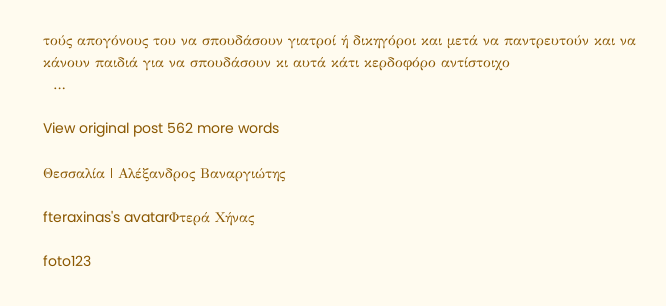τούς απογόνους του να σπουδάσουν γιατροί ή δικηγόροι και μετά να παντρευτούν και να κάνουν παιδιά για να σπουδάσουν κι αυτά κάτι κερδοφόρο αντίστοιχο
  …

View original post 562 more words

Θεσσαλία | Αλέξανδρος Βαναργιώτης

fteraxinas's avatarΦτερά Χήνας

foto123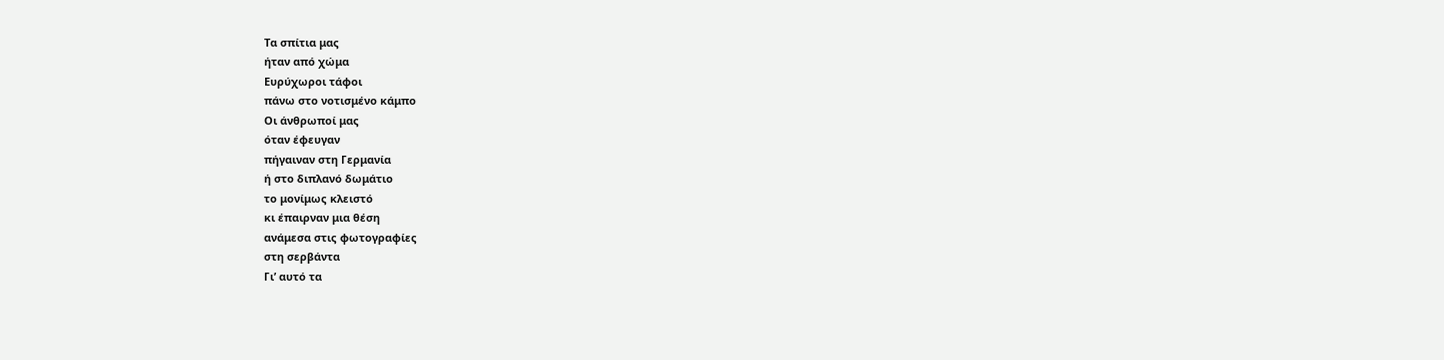Τα σπίτια μας
ήταν από χώμα
Ευρύχωροι τάφοι
πάνω στο νοτισμένο κάμπο
Οι άνθρωποί μας
όταν έφευγαν
πήγαιναν στη Γερμανία
ή στο διπλανό δωμάτιο
το μονίμως κλειστό
κι έπαιρναν μια θέση
ανάμεσα στις φωτογραφίες
στη σερβάντα
Γι’ αυτό τα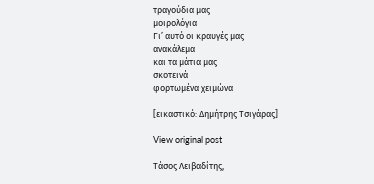τραγούδια μας
μοιρολόγια
Γι’ αυτό οι κραυγές μας
ανακάλεμα
και τα μάτια μας
σκοτεινά
φορτωμένα χειμώνα

[εικαστικό: Δημήτρης Τσιγάρας]

View original post

Τάσος Λειβαδίτης,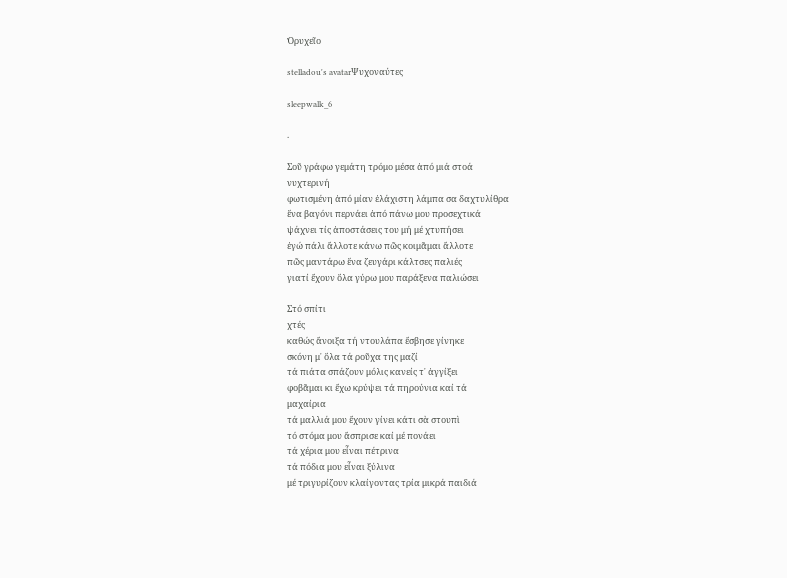Ὀρυχεῖο

stelladou's avatarΨυχοναύτες

sleepwalk_6

.

Σοῦ γράφω γεμάτη τρόμο μέσα ἀπό μιά στοά
νυχτερινή
φωτισμένη ἀπό μίαν ἐλάχιστη λάμπα σα δαχτυλίθρα
ἕνα βαγόνι περνάει ἀπό πάνω μου προσεχτικά
ψάχνει τίς ἀποστάσεις του μή μέ χτυπήσει
ἐγώ πάλι ἄλλοτε κάνω πῶς κοιμᾶμαι ἄλλοτε
πῶς μαντάρω ἕνα ζευγάρι κάλτσες παλιές
γιατί ἔχουν ὅλα γύρω μου παράξενα παλιώσει

Στό σπίτι
χτές
καθώς ἄνοιξα τή ντουλάπα ἔσβησε γίνηκε
σκόνη μ᾿ ὅλα τά ροῦχα της μαζί
τά πιάτα σπάζουν μόλις κανείς τ᾿ ἀγγίξει
φοβᾶμαι κι ἔχω κρύψει τά πηρούνια καί τά
μαχαίρια
τά μαλλιά μου ἔχουν γίνει κάτι σὰ στουπὶ
τό στόμα μου ἄσπρισε καί μέ πονάει
τά χέρια μου εἶναι πέτρινα
τά πόδια μου εἶναι ξύλινα
μέ τριγυρίζουν κλαίγοντας τρία μικρά παιδιά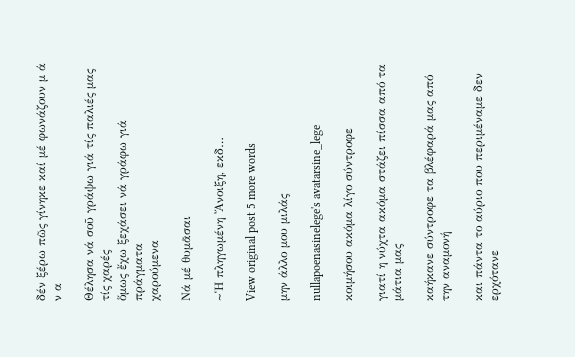δέν ξέρω πῶς γίνηκε καί μέ φωνάζουν μ ά ν α

Θέλησα νά σοῦ γράψω γιά τίς παλιές μας τίς χαρές
ὅμως ἔχω ξεχάσει νά γράφω γιά πράγματα
χαρούμενα

Νά μέ θυμᾶσαι

~Ἡ πληγωμένη Ἄνοιξη, εκδ…

View original post 5 more words

μην άλλο μου μιλάς

nullapoenasinelege's avatarsine_lege

κοιμήσου ακόμα λίγο σύντροφε

γιατί η νύχτα ακόμα στάζει πίσσα από τα μάτια μας

καήκανε σύντροφε τα βλέφαρά μας από την αναμονή

και πάντα το αύριο που περιμέναμε δεν ερχότανε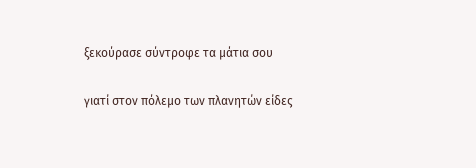ξεκούρασε σύντροφε τα μάτια σου

γιατί στον πόλεμο των πλανητών είδες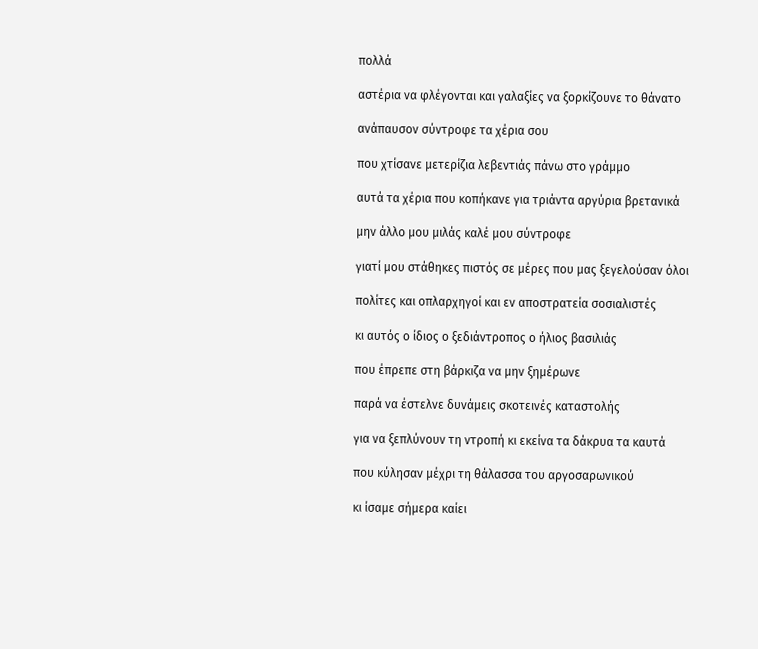πολλά

αστέρια να φλέγονται και γαλαξίες να ξορκίζουνε το θάνατο

ανάπαυσον σύντροφε τα χέρια σου

που χτίσανε μετερίζια λεβεντιάς πάνω στο γράμμο

αυτά τα χέρια που κοπήκανε για τριάντα αργύρια βρετανικά

μην άλλο μου μιλάς καλέ μου σύντροφε

γιατί μου στάθηκες πιστός σε μέρες που μας ξεγελούσαν όλοι

πολίτες και οπλαρχηγοί και εν αποστρατεία σοσιαλιστές

κι αυτός ο ίδιος ο ξεδιάντροπος ο ήλιος βασιλιάς

που έπρεπε στη βάρκιζα να μην ξημέρωνε

παρά να έστελνε δυνάμεις σκοτεινές καταστολής

για να ξεπλύνουν τη ντροπή κι εκείνα τα δάκρυα τα καυτά

που κύλησαν μέχρι τη θάλασσα του αργοσαρωνικού

κι ίσαμε σήμερα καίει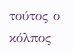τούτος ο κόλπος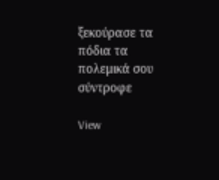ξεκούρασε τα πόδια τα πολεμικά σου σύντροφε

View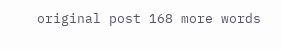original post 168 more words